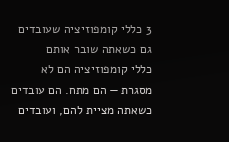3 כללי קומפוזיציה שעובדים גם כשאתה שובר אותם
כללי קומפוזיציה הם לא מסגרת — הם מתח. הם עובדים כשאתה מציית להם, ועובדים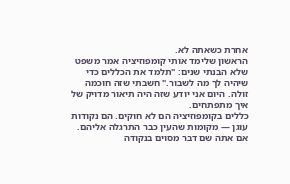אחרת כשאתה לא.
הראשון שלימד אותי קומפוזיציה אמר משפט שלא הבנתי שנים: "תלמד את הכללים כדי שיהיה לך מה לשבור." חשבתי שזה חוכמה זולה. היום אני יודע שזה היה תיאור מדויק של איך מתפתחים.
כללים בקומפוזיציה הם לא חוקים. הם נקודות עוגן — מקומות שהעין כבר התרגלה אליהם. אם אתה שם דבר מסוים בנקודה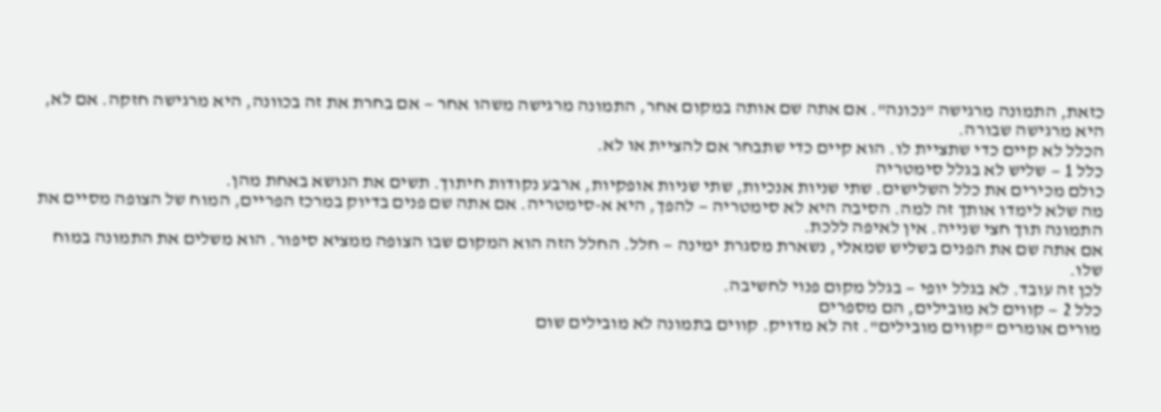כזאת, התמונה מרגישה "נכונה". אם אתה שם אותה במקום אחר, התמונה מרגישה משהו אחר — אם בחרת את זה בכוונה, היא מרגישה חזקה. אם לא, היא מרגישה שבורה.
הכלל לא קיים כדי שתציית לו. הוא קיים כדי שתבחר אם להציית או לא.
כלל 1 — שליש לא בגלל סימטריה
כולם מכירים את כלל השלישים. שתי שניות אנכיות, שתי שניות אופקיות, ארבע נקודות חיתוך. תשים את הנושא באחת מהן.
מה שלא לימדו אותך זה למה. הסיבה היא לא סימטריה — להפך, היא א-סימטריה. אם אתה שם פנים בדיוק במרכז הפריים, המוח של הצופה מסיים את התמונה תוך חצי שנייה. אין לאיפה ללכת.
אם אתה שם את הפנים בשליש שמאלי, נשארת מסגרת ימינה — חלל. החלל הזה הוא המקום שבו הצופה ממציא סיפור. הוא משלים את התמונה במוח שלו.
לכן זה עובד. לא בגלל יופי — בגלל מקום פנוי לחשיבה.
כלל 2 — קווים לא מובילים, הם מספרים
מורים אומרים "קווים מובילים". זה לא מדויק. קווים בתמונה לא מובילים שום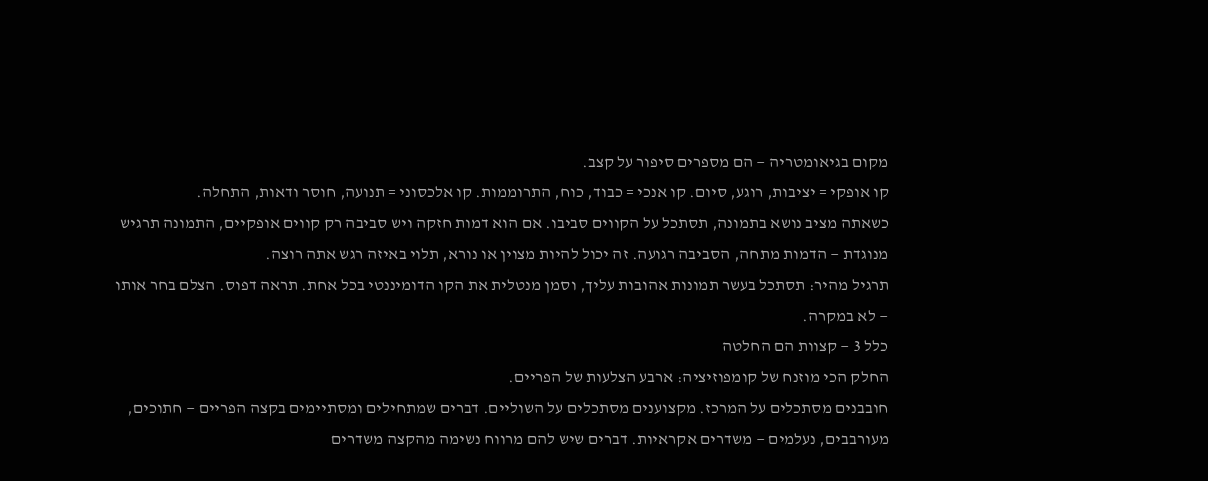מקום בגיאומטריה — הם מספרים סיפור על קצב.
קו אופקי = יציבות, רוגע, סיום. קו אנכי = כבוד, כוח, התרוממות. קו אלכסוני = תנועה, חוסר ודאות, התחלה.
כשאתה מציב נושא בתמונה, תסתכל על הקווים סביבו. אם הוא דמות חזקה ויש סביבה רק קווים אופקיים, התמונה תרגיש מנוגדת — הדמות מתחה, הסביבה רגועה. זה יכול להיות מצוין או נורא, תלוי באיזה רגש אתה רוצה.
תרגיל מהיר: תסתכל בעשר תמונות אהובות עליך, וסמן מנטלית את הקו הדומיננטי בכל אחת. תראה דפוס. הצלם בחר אותו — לא במקרה.
כלל 3 — קצוות הם החלטה
החלק הכי מוזנח של קומפוזיציה: ארבע הצלעות של הפריים.
חובבנים מסתכלים על המרכז. מקצוענים מסתכלים על השוליים. דברים שמתחילים ומסתיימים בקצה הפריים — חתוכים, מעורבבים, נעלמים — משדרים אקראיות. דברים שיש להם מרווח נשימה מהקצה משדרים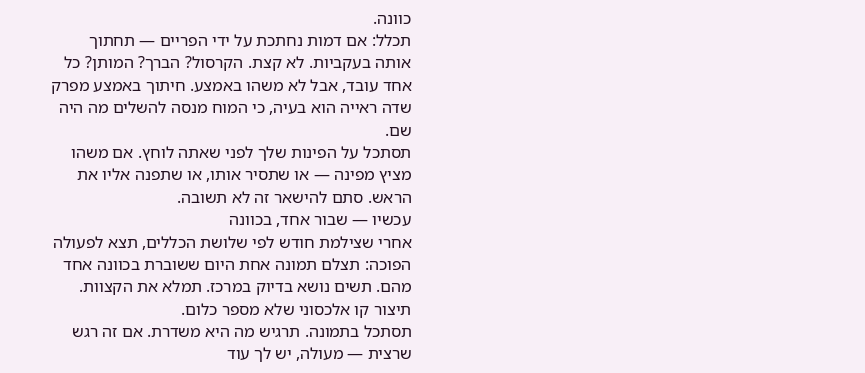כוונה.
תכלל: אם דמות נחתכת על ידי הפריים — תחתוך אותה בעקביות. לא קצת. הקרסול? הברך? המותן? כל אחד עובד, אבל לא משהו באמצע. חיתוך באמצע מפרק שדה ראייה הוא בעיה, כי המוח מנסה להשלים מה היה שם.
תסתכל על הפינות שלך לפני שאתה לוחץ. אם משהו מציץ מפינה — או שתסיר אותו, או שתפנה אליו את הראש. סתם להישאר זה לא תשובה.
עכשיו — שבור אחד, בכוונה
אחרי שצילמת חודש לפי שלושת הכללים, תצא לפעולה הפוכה: תצלם תמונה אחת היום ששוברת בכוונה אחד מהם. תשים נושא בדיוק במרכז. תמלא את הקצוות. תיצור קו אלכסוני שלא מספר כלום.
תסתכל בתמונה. תרגיש מה היא משדרת. אם זה רגש שרצית — מעולה, יש לך עוד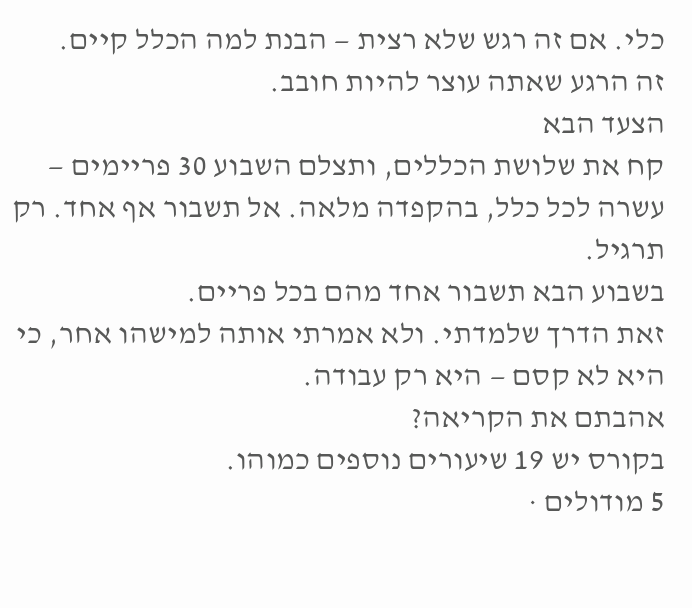כלי. אם זה רגש שלא רצית — הבנת למה הכלל קיים.
זה הרגע שאתה עוצר להיות חובב.
הצעד הבא
קח את שלושת הכללים, ותצלם השבוע 30 פריימים — עשרה לכל כלל, בהקפדה מלאה. אל תשבור אף אחד. רק תרגיל.
בשבוע הבא תשבור אחד מהם בכל פריים.
זאת הדרך שלמדתי. ולא אמרתי אותה למישהו אחר, כי היא לא קסם — היא רק עבודה.
אהבתם את הקריאה?
בקורס יש 19 שיעורים נוספים כמוהו.
5 מודולים ·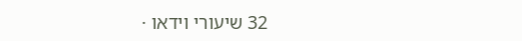32 שיעורי וידאו ·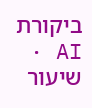ביקורת AI · שיעור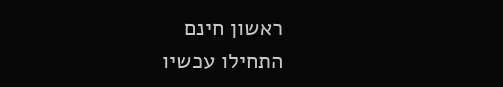ראשון חינם
התחילו עכשיו